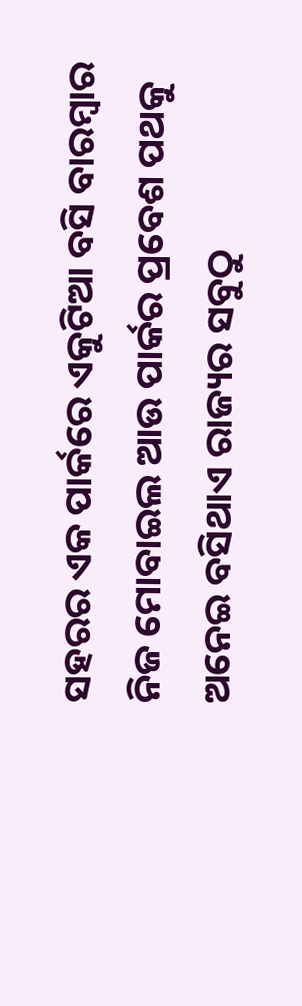ସହରର ଏକ ପାର୍କରେ ଏକୁଟିଆ ବସି ବାରମ୍ବାର ନିଜ ମୋବାଇଲ ଆଉ ପାର୍କର ପ୍ରବେଶ ପଥକୁ ଅନେଇ ବସିଥାଏ ରାଜ୍ୟର ସବୁଠୁ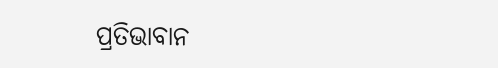ପ୍ରତିଭାବାନ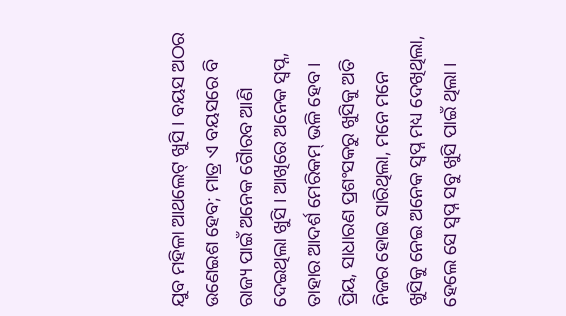ଯୁବ ମହିଳା ଆଥଲେଟ୍ ଖୁସି । ବୟସ ଅଠର ଉଣେଇଶ ହେବ; ମାତ୍ର ଏ ବୟସରେ ବି ରାଜ୍ୟ ପାଇଁ ଅନେକ ଗୈାରବ ଆଣି ଦେଇଥିଲା ଖୁସି । ଆଖିରେ ଅନେକ ସ୍ୱପ୍ନ, ତାହାର ଆଦର୍ଶ ମେରିକମ୍ ଭଳି ହେବ । ପ୍ରିୟ, ସାଧାରଣ ପ୍ରଶଂସକରୁ ଖୁସିକୁ ଅତି ନିଜର ହୋଇ ସାରିଥିଲା, ମନେ ମନେ ଖୁସିକୁ ନେଇ ଅନେକ ସ୍ଵପ୍ନ ମଧ୍ୟ ଦେଖିଥିଲା, ହେଲେ ସେ ସ୍ଵପ୍ନ ସବୁ ଖୁସି ପାଇଁ ଥିଲା ।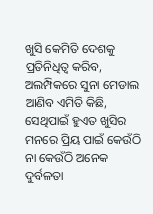ଖୁସି କେମିତି ଦେଶକୁ ପ୍ରତିନିଧିତ୍ଵ କରିବ, ଅଲମ୍ପିକରେ ସୁନା ମେଡାଲ ଆଣିବ ଏମିତି କିଛି, ସେଥିପାଇଁ ହୁଏତ ଖୁସିର ମନରେ ପ୍ରିୟ ପାଇଁ କେଉଁଠି ନା କେଉଁଠି ଅନେକ ଦୁର୍ବଳତା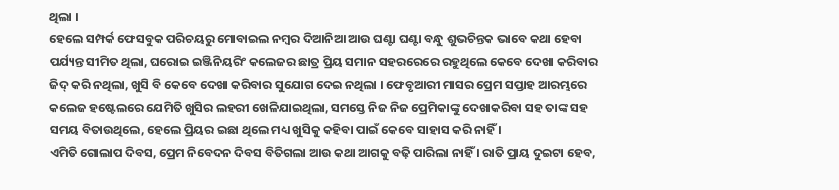ଥିଲା ।
ହେଲେ ସମ୍ପର୍କ ଫେସବୁକ ପରିଚୟରୁ ମୋବାଇଲ ନମ୍ବର ଦିଆନିଆ ଆଉ ଘଣ୍ଟା ଘଣ୍ଟା ବନ୍ଧୁ ଶୁଭଚିନ୍ତକ ଭାବେ କଥା ହେବା ପର୍ଯ୍ୟନ୍ତ ସୀମିତ ଥିଲା, ଘରୋଇ ଇଞ୍ଜିନିୟରିଂ କଲେଜର ଛାତ୍ର ପ୍ରିୟ ସମାନ ସହରରେରେ ରହୁଥିଲେ କେବେ ଦେଖା କରିବାର ଜିଦ୍ କରି ନଥିଲା, ଖୁସି ବି କେବେ ଦେଖା କରିବାର ସୁଯୋଗ ଦେଇ ନଥିଲା । ଫେବୃଆରୀ ମାସର ପ୍ରେମ ସପ୍ତାହ ଆରମ୍ଭରେ କଲେଜ ହଷ୍ଟେଲରେ ଯେମିତି ଖୁସିର ଲହରୀ ଖେଳିଯାଇଥିଲା, ସମସ୍ତେ ନିଜ ନିଜ ପ୍ରେମିକାଙ୍କୁ ଦେଖାକରିବା ସହ ତାଙ୍କ ସହ ସମୟ ବିତାଉଥିଲେ, ହେଲେ ପ୍ରିୟର ଇଛା ଥିଲେ ମଧ୍ୟ ଖୁସିକୁ କହିବା ପାଇଁ କେବେ ସାହାସ କରି ନାହିଁ ।
ଏମିତି ଗୋଲାପ ଦିବସ, ପ୍ରେମ ନିବେଦନ ଦିବସ ବିତିଗଲା ଆଉ କଥା ଆଗକୁ ବଢ଼ି ପାରିଲା ନାହିଁ । ରାତି ପ୍ରାୟ ଦୁଇଟା ହେବ,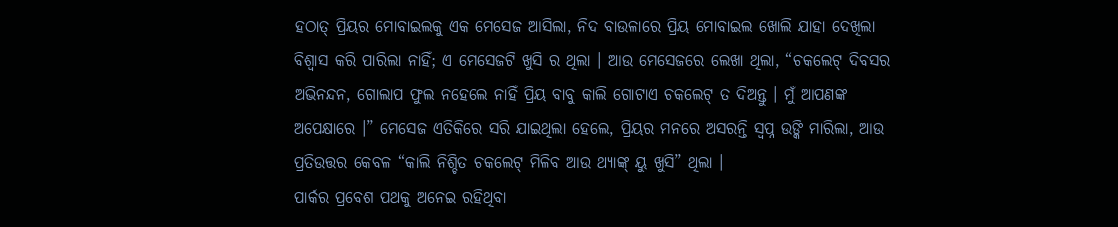ହଠାତ୍ ପ୍ରିୟର ମୋବାଇଲକୁ ଏକ ମେସେଜ ଆସିଲା, ନିଦ ବାଉଳାରେ ପ୍ରିୟ ମୋବାଇଲ ଖୋଲି ଯାହା ଦେଖିଲା ବିଶ୍ଵାସ କରି ପାରିଲା ନାହିଁ; ଏ ମେସେଜଟି ଖୁସି ର ଥିଲା । ଆଉ ମେସେଜରେ ଲେଖା ଥିଲା, “ଚକଲେଟ୍ ଦିବସର ଅଭିନନ୍ଦନ, ଗୋଲାପ ଫୁଲ ନହେଲେ ନାହିଁ ପ୍ରିୟ ବାବୁ କାଲି ଗୋଟାଏ ଚକଲେଟ୍ ତ ଦିଅନ୍ତୁ । ମୁଁ ଆପଣଙ୍କ ଅପେକ୍ଷାରେ ।” ମେସେଜ ଏତିକିରେ ସରି ଯାଇଥିଲା ହେଲେ, ପ୍ରିୟର ମନରେ ଅସରନ୍ତି ସ୍ଵପ୍ନ ଉଙ୍କି ମାରିଲା, ଆଉ ପ୍ରତିଉତ୍ତର କେବଳ “କାଲି ନିଶ୍ଚିତ ଚକଲେଟ୍ ମିଳିବ ଆଉ ଥ୍ୟାଙ୍କ୍ ୟୁ ଖୁସି” ଥିଲା ।
ପାର୍କର ପ୍ରବେଶ ପଥକୁ ଅନେଇ ରହିଥିବା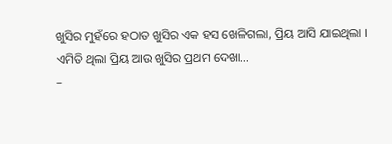ଖୁସିର ମୁହଁରେ ହଠାତ ଖୁସିର ଏକ ହସ ଖେଳିଗଲା, ପ୍ରିୟ ଆସି ଯାଇଥିଲା । ଏମିତି ଥିଲା ପ୍ରିୟ ଆଉ ଖୁସିର ପ୍ରଥମ ଦେଖା…
–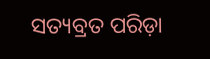ସତ୍ୟବ୍ରତ ପରିଡ଼ା